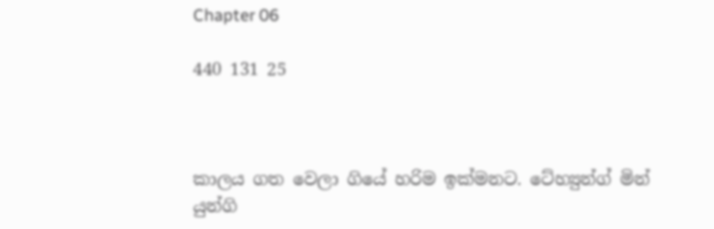Chapter 06

440 131 25



කාලය ගත වෙලා ගියේ හරිම ඉක්මනට. ටේහ්‍යුන්ග් මින් යුන්ගි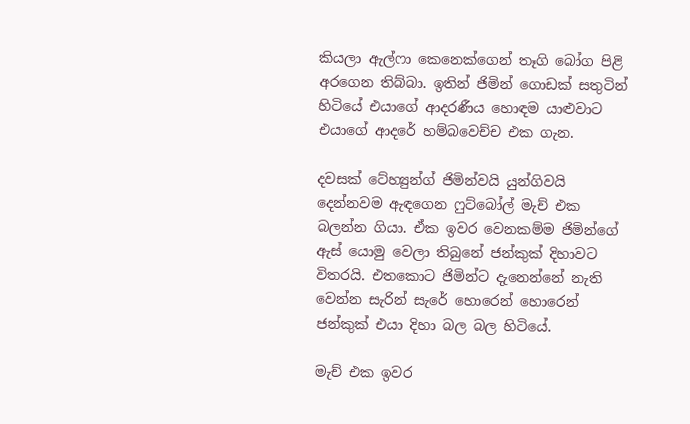කියලා ඇල්ෆා කෙනෙක්ගෙන් තෑගි බෝග පිළි අරගෙන තිබ්බා. ඉතින් ජිමින් ගොඩක් සතුටින් හිටියේ එයාගේ ආදරණීය හොඳම යාළුවාට එයාගේ ආදරේ හම්බවෙච්ච එක ගැන.

දවසක් ටේහ්‍යුන්ග් ජිමින්වයි යුන්ගිවයි දෙන්නවම ඇඳගෙන ෆුට්බෝල් මැච් එක බලන්න ගියා. ඒක ඉවර වෙනකම්ම ජිමින්ගේ ඇස් යොමු වෙලා තිබුනේ ජන්කුක් දිහාවට විතරයි. එතකොට ජිමින්ට දැනෙන්නේ නැති වෙන්න සැරින් සැරේ හොරෙන් හොරෙන් ජන්කුක් එයා දිහා බල බල හිටියේ.

මැච් එක ඉවර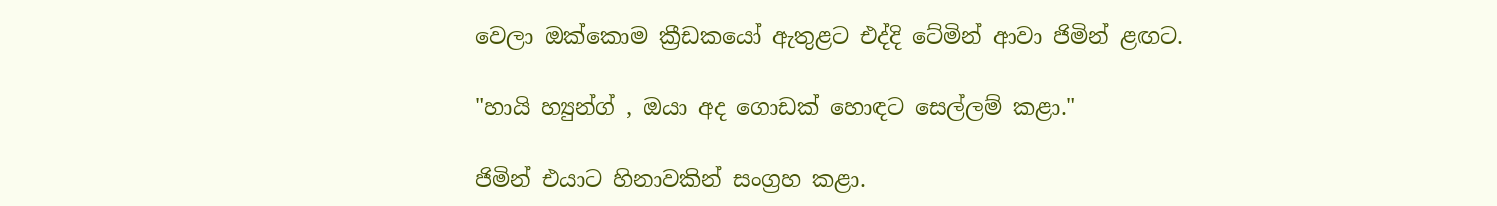වෙලා ඔක්කොම ක්‍රීඩකයෝ ඇතුළට එද්දි ටේමින් ආවා ජිමින් ළඟට.

"හායි හ්‍යුන්ග් , ඔයා අද ගොඩක් හොඳට සෙල්ලම් කළා."

ජිමින් එයාට හිනාවකින් සංග්‍රහ කළා.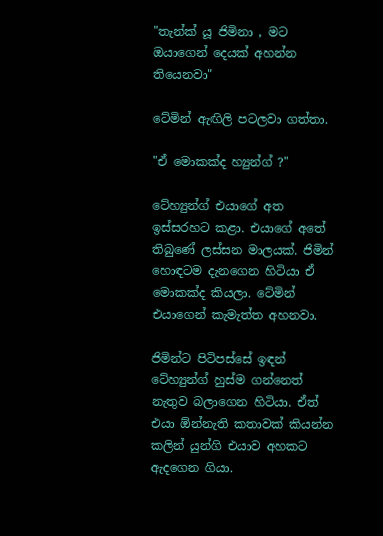"තැන්ක් යූ ජිමිනා , මට ඔයාගෙන් දෙයක් අහන්න තියෙනවා"

ටේමින් ඇඟිලි පටලවා ගත්තා.

"ඒ මොකක්ද හ්‍යුන්ග් ?"

ටේහ්‍යුන්ග් එයාගේ අත ඉස්සරහට කළා. එයාගේ අතේ තිබුණේ ලස්සන මාලයක්. ජිමින් හොඳටම දැනගෙන හිටියා ඒ මොකක්ද කියලා. ටේමින් එයාගෙන් කැමැත්ත අහනවා.

ජිමින්ට පිටිපස්සේ ඉඳන් ටේහ්‍යුන්ග් හුස්ම ගන්නෙත් නැතුව බලාගෙන හිටියා. ඒත් එයා ඕන්නැති කතාවක් කියන්න කලින් යුන්ගි එයාව අහකට ඇදගෙන ගියා.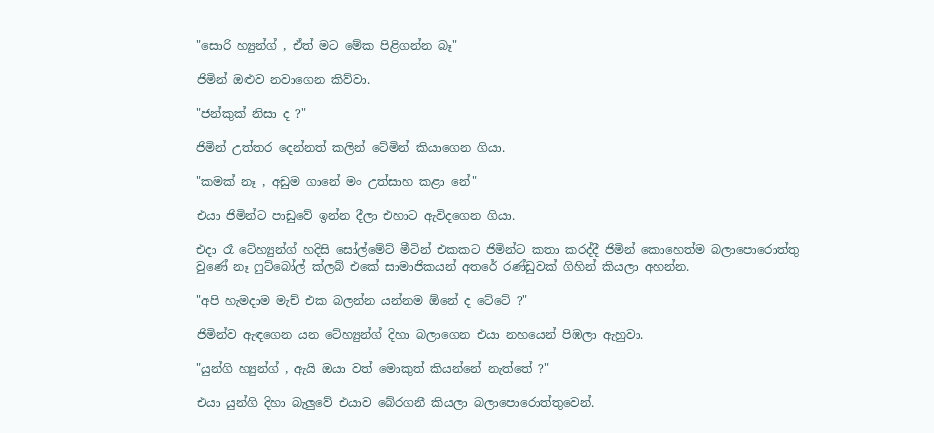"සොරි හ්‍යුන්ග් , ඒත් මට මේක පිළිගන්න බෑ"

ජිමින් ඔළුව නවාගෙන කිව්වා.

"ජන්කුක් නිසා ද ?"

ජිමින් උත්තර දෙන්නත් කලින් ටේමින් කියාගෙන ගියා.

"කමක් නෑ , අඩුම ගානේ මං උත්සාහ කළා නේ"

එයා ජිමින්ට පාඩුවේ ඉන්න දීලා එහාට ඇවිදගෙන ගියා.

එදා රෑ ටේහ්‍යුන්ග් හදිසි සෝල්මේට් මීටින් එකකට ජිමින්ට කතා කරද්දී ජිමින් කොහෙත්ම බලාපොරොත්තු වුණේ නෑ ෆුට්බෝල් ක්ලබ් එකේ සාමාජිකයන් අතරේ රණ්ඩුවක් ගිහින් කියලා අහන්න.

"අපි හැමදාම මැච් එක බලන්න යන්නම ඕනේ ද ටේටේ ?"

ජිමින්ව ඇඳගෙන යන ටේහ්‍යුන්ග් දිහා බලාගෙන එයා නහයෙන් පිඹලා ඇහුවා.

"යුන්ගි හ්‍යුන්ග් , ඇයි ඔයා වත් මොකුත් කියන්නේ නැත්තේ ?"

එයා යුන්ගි දිහා බැලුවේ එයාව බේරගනී කියලා බලාපොරොත්තුවෙන්.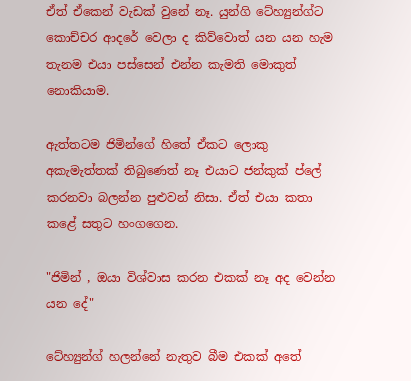ඒත් ඒකෙන් වැඩක් වුනේ නෑ. යුන්ගි ටේහ්‍යුන්ග්ට කොච්චර ආදරේ වෙලා ද කිව්වොත් යන යන හැම තැනම එයා පස්සෙන් එන්න කැමති මොකුත් නොකියාම.

ඇත්තටම ජිමින්ගේ හිතේ ඒකට ලොකු අකැමැත්තක් තිබුණෙත් නෑ එයාට ජන්කුක් ප්ලේ කරනවා බලන්න පුළුවන් නිසා. ඒත් එයා කතා කළේ සතුට හංගගෙන.

"ජිමින් , ඔයා විශ්වාස කරන එකක් නෑ අද වෙන්න යන දේ"

ටේහ්‍යුන්ග් හලන්නේ නැතුව බීම එකක් අතේ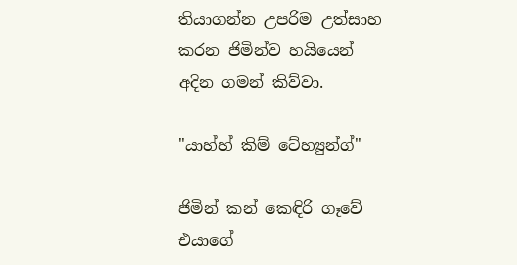තියාගන්න උපරිම උත්සාහ කරන ජිමින්ව හයියෙන් අදින ගමන් කිව්වා.

"යාහ්හ් කිම් ටේහ්‍යුන්ග්"

ජිමින් කන් කෙඳිරි ගෑවේ එයාගේ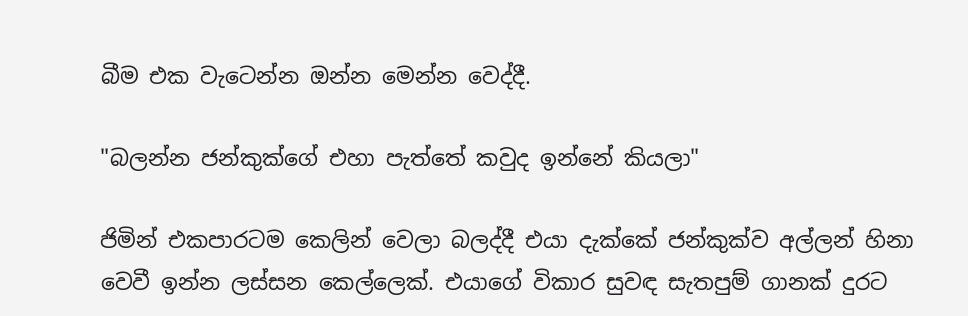බීම එක වැටෙන්න ඔන්න මෙන්න වෙද්දී.

"බලන්න ජන්කුක්ගේ එහා පැත්තේ කවුද ඉන්නේ කියලා"

ජිමින් එකපාරටම කෙලින් වෙලා බලද්දී එයා දැක්කේ ජන්කුක්ව අල්ලන් හිනා වෙවී ඉන්න ලස්සන කෙල්ලෙක්. එයාගේ විකාර සුවඳ සැතපුම් ගානක් දුරට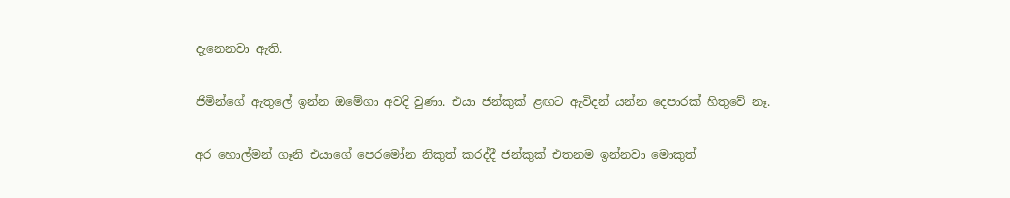දැනෙනවා ඇති.

ජිමින්ගේ ඇතුලේ ඉන්න ඔමේගා අවදි වුණා. එයා ජන්කුක් ළඟට ඇවිදන් යන්න දෙපාරක් හිතුවේ නෑ.

අර හොල්මන් ගෑනි එයාගේ පෙරමෝන නිකුත් කරද්දී ජන්කුක් එතනම ඉන්නවා මොකුත්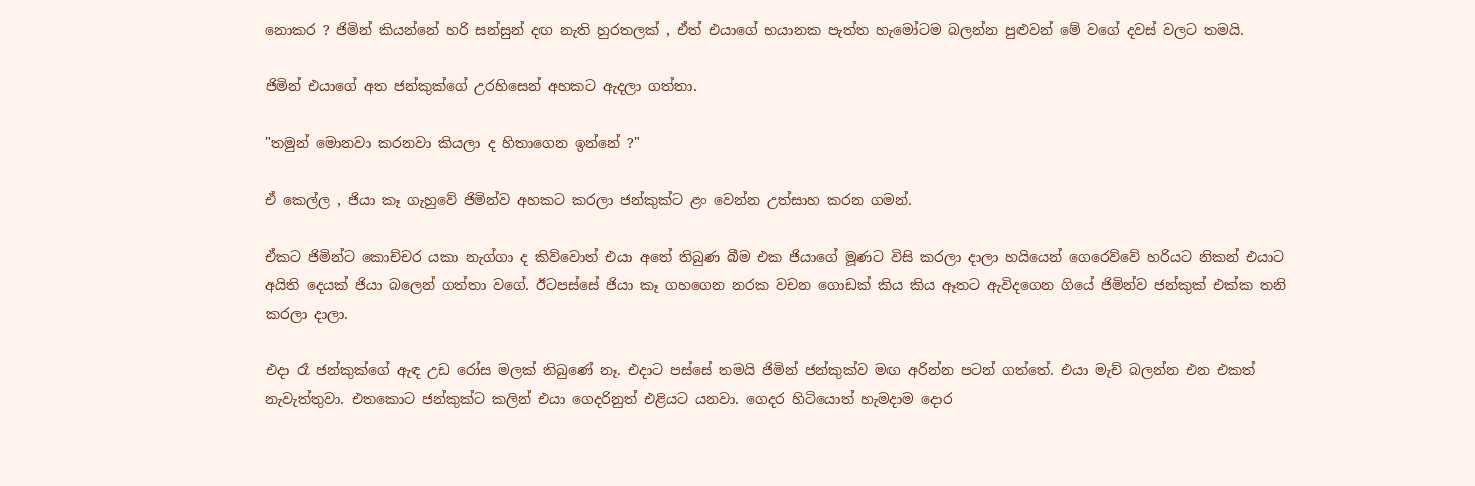නොකර ? ජිමින් කියන්නේ හරි සන්සුන් දඟ නැති හුරතලක් , ඒත් එයාගේ භයානක පැත්ත හැමෝටම බලන්න පුළුවන් මේ වගේ දවස් වලට තමයි.

ජිමින් එයාගේ අත ජන්කුක්ගේ උරහිසෙන් අහකට ඇදලා ගත්තා.

"තමුන් මොනවා කරනවා කියලා ද හිතාගෙන ඉන්නේ ?"

ඒ කෙල්ල , ජියා කෑ ගැහුවේ ජිමින්ව අහකට කරලා ජන්කුක්ට ළං වෙන්න උත්සාහ කරන ගමන්.

ඒකට ජිමින්ට කොච්චර යකා නැග්ගා ද කිව්වොත් එයා අතේ තිබුණ බීම එක ජියාගේ මූණට විසි කරලා දාලා හයියෙන් ගෙරෙව්වේ හරියට නිකන් එයාට අයිති දෙයක් ජියා බලෙන් ගත්තා වගේ. ඊටපස්සේ ජියා කෑ ගහගෙන නරක වචන ගොඩක් කිය කිය ඈතට ඇවිදගෙන ගියේ ජිමින්ව ජන්කුක් එක්ක තනි කරලා දාලා.

එදා රෑ ජන්කුක්ගේ ඇඳ උඩ රෝස මලක් තිබුණේ නෑ. එදාට පස්සේ තමයි ජිමින් ජන්කුක්ව මඟ අරින්න පටන් ගත්තේ. එයා මැච් බලන්න එන එකත් නැවැත්තුවා. එතකොට ජන්කුක්ට කලින් එයා ගෙදරිනුත් එළියට යනවා. ගෙදර හිටියොත් හැමදාම දොර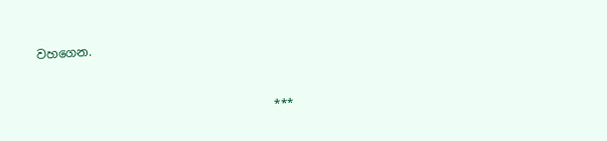වහගෙන.


                                       ***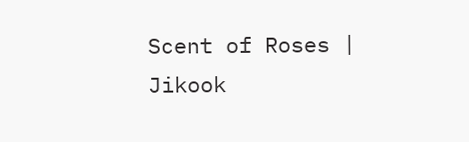Scent of Roses | Jikook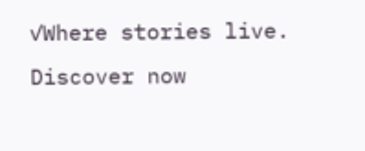✓Where stories live. Discover now